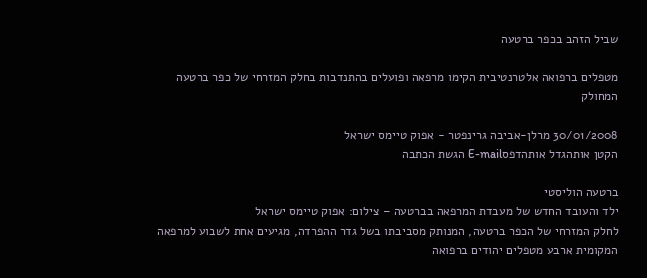שביל הזהב בכפר ברטעה

מטפלים ברפואה אלטרנטיבית הקימו מרפאה ופועלים בהתנדבות בחלק המזרחי של כפר ברטעה המחולק

30/01/2008 מרלן-אביבה גרינפטר - אפוק טיימס ישראל
הקטן אותהגדל אותהדפסE-mail הגשת הכתבה

ברטעה הוליסטי
ילד והעובד החדש של מעבדת המרפאה בברטעה – צילום: אפוק טיימס ישראל
לחלק המזרחי של הכפר ברטעה, המנותק מסביבתו בשל גדר ההפרדה, מגיעים אחת לשבוע למרפאה המקומית ארבע מטפלים יהודים ברפואה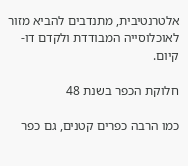אלטרנטיבית, מתנדבים להביא מזור לאוכלוסייה המבודדת ולקדם דו-קיום.

חלוקת הכפר בשנת 48

כמו הרבה כפרים קטנים, גם כפר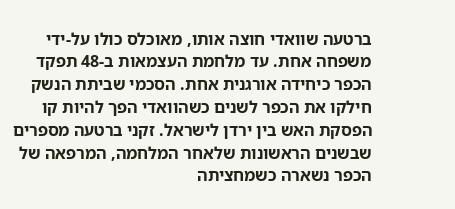ברטעה שוואדי חוצה אותו, מאוכלס כולו על-ידי משפחה אחת. עד מלחמת העצמאות ב-48 תפקד הכפר כיחידה אורגנית אחת. הסכמי שביתת הנשק חילקו את הכפר לשנים כשהוואדי הפך להיות קו הפסקת האש בין ירדן לישראל. זקני ברטעה מספרים שבשנים הראשונות שלאחר המלחמה, המרפאה של הכפר נשארה כשמחציתה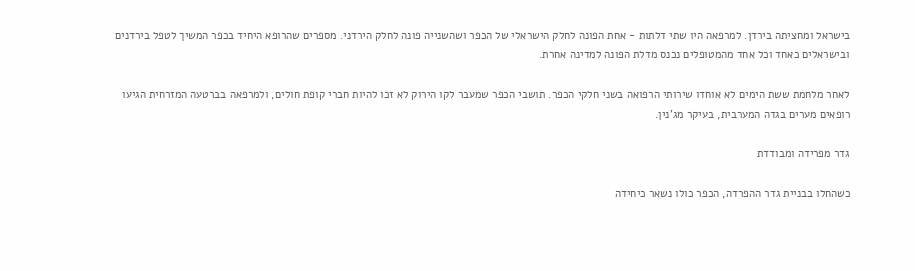בישראל ומחציתה בירדן. למרפאה היו שתי דלתות - אחת הפונה לחלק הישראלי של הכפר ושהשנייה פונה לחלק הירדני. מספרים שהרופא היחיד בכפר המשיך לטפל בירדנים ובישראלים כאחד וכל אחד מהמטופלים נכנס מדלת הפונה למדינה אחרת.

לאחר מלחמת ששת הימים לא אוחדו שירותי הרפואה בשני חלקי הכפר. תושבי הכפר שמעבר לקו הירוק לא זכו להיות חברי קופת חולים, ולמרפאה בברטעה המזרחית הגיעו רופאים מערים בגדה המערבית, בעיקר מג'נין.

גדר מפרידה ומבודדת

כשהחלו בבניית גדר ההפרדה, הכפר כולו נשאר כיחידה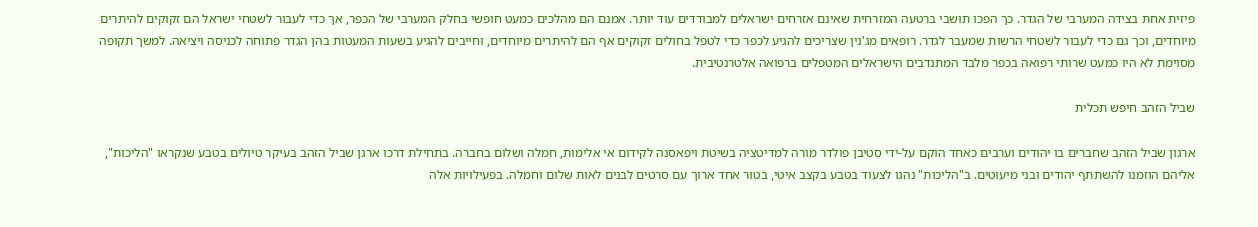פיזית אחת בצידה המערבי של הגדר. כך הפכו תושבי ברטעה המזרחית שאינם אזרחים ישראלים למבודדים עוד יותר. אמנם הם מהלכים כמעט חופשי בחלק המערבי של הכפר, אך כדי לעבור לשטחי ישראל הם זקוקים להיתרים מיוחדים, וכך גם כדי לעבור לשטחי הרשות שמעבר לגדר. רופאים מג'נין שצריכים להגיע לכפר כדי לטפל בחולים זקוקים אף הם להיתרים מיוחדים, וחייבים להגיע בשעות המעטות בהן הגדר פתוחה לכניסה ויציאה. למשך תקופה מסוימת לא היו כמעט שרותי רפואה בכפר מלבד המתנדבים הישראלים המטפלים ברפואה אלטרנטיבית.

שביל הזהב חיפש תכלית

ארגון שביל הזהב שחברים בו יהודים וערבים כאחד הוקם על-ידי סטיבן פולדר מורה למדיטציה בשיטת ויפאסנה לקידום אי אלימות, חמלה ושלום בחברה. בתחילת דרכו ארגן שביל הזהב בעיקר טיולים בטבע שנקראו "הליכות", אליהם הוזמנו להשתתף יהודים ובני מיעוטים. ב"הליכות" נהגו לצעוד בטבע בקצב איטי, בטור אחד ארוך עם סרטים לבנים לאות שלום וחמלה. בפעילויות אלה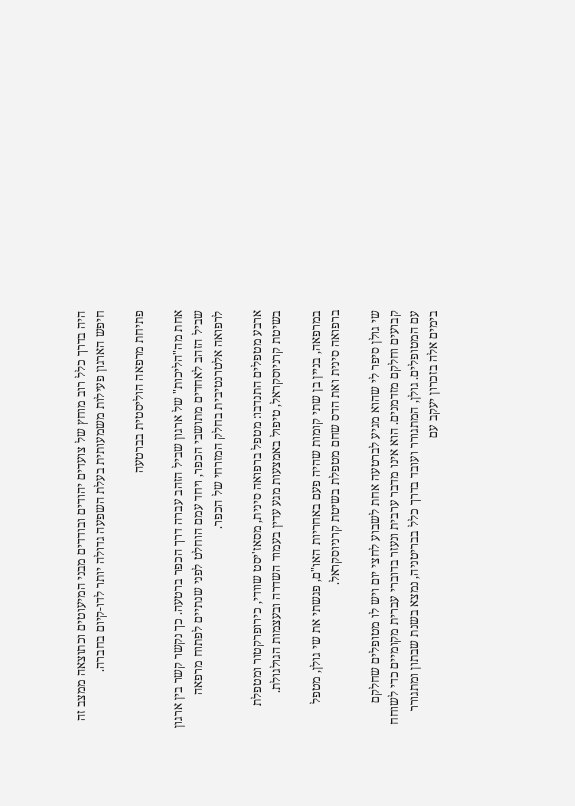היה בדרך כלל רוב מוחץ של צועדים יהודים ובודדים מבני המיעוטים וכתוצאה ממצב זה חיפש הארגון פעילות משמעותית בעלת השפעה גדולה יותר לדו-קיום בחברה.

פתיחת מרפאה הוליסטית בברטעה

אחת מה"הליכות" של ארגון שביל הזהב עברה דרך הכפר ברטעה. כך נקשר קשר בין ארגון שביל הזהב לאחדים מתושבי הכפר, ויחד עמם הוחלט לפני שנתיים לפתוח מרפאה לרפואה אלטרנטיבית בחלק המזרחי של הכפר.

ארבע מטפלים התנדבו: מטפל ברפואה סינית, מסאז'יסט שוודי, כירופרקטור ומטפלת בשיטת קרניוסקראל, טיפול באמצעות מגע עדין בעמוד השדרה ובעצמות הגולגולת.

במרפאה, בניין בן שתי קומות שהיה פעם באחריות האו"ם, פגשתי את שי גולן, מטפל ברפואה סינית ואת הדס שחם מטפלת בשיטת קרניוסקראל.

שי גולן סיפר לי שהוא מגיע לברטעה אחת לשבוע לחצי יום ויש לו מטופלים שחלקם קבועים וחלקם מזדמנים. הוא אינו מדבר ערבית ונעזר בדוברי עברית מקומיים כדי לשוחח עם המטופלים. גולן, המתגורר ועובד בדרך כלל בבריטניה, נמצא בשנת שבתון ומתגורר בימים אלה בזכרון יעקב עם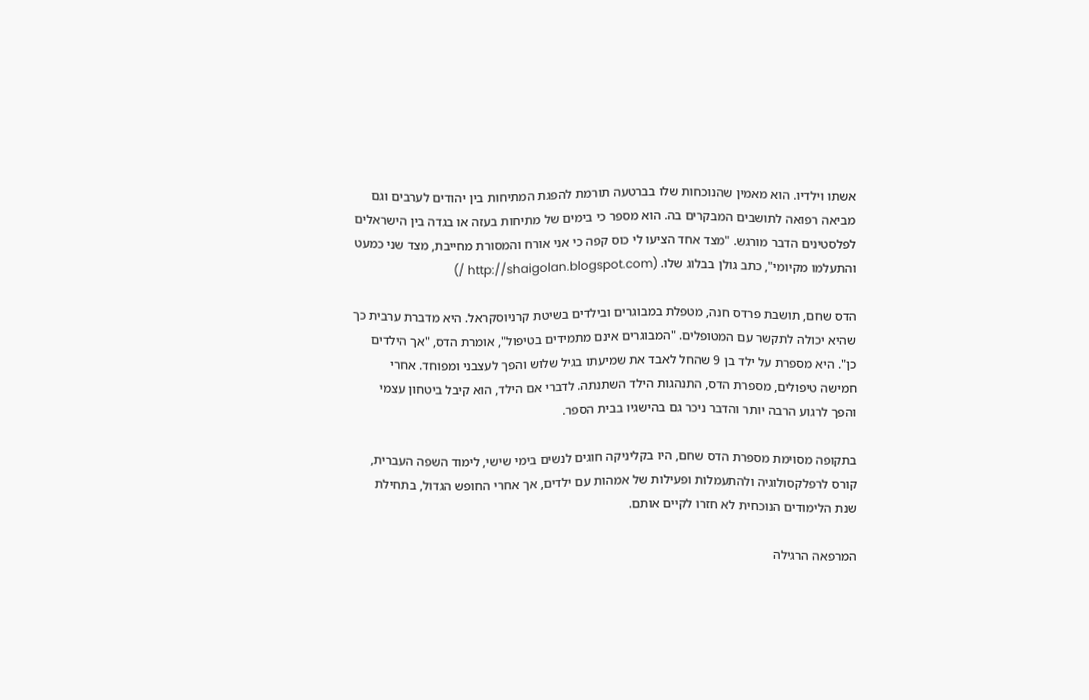אשתו וילדיו. הוא מאמין שהנוכחות שלו בברטעה תורמת להפגת המתיחות בין יהודים לערבים וגם מביאה רפואה לתושבים המבקרים בה. הוא מספר כי בימים של מתיחות בעזה או בגדה בין הישראלים לפלסטינים הדבר מורגש. "מצד אחד הציעו לי כוס קפה כי אני אורח והמסורת מחייבת, מצד שני כמעט והתעלמו מקיומי", כתב גולן בבלוג שלו. (http://shaigolan.blogspot.com /)

הדס שחם, תושבת פרדס חנה, מטפלת במבוגרים ובילדים בשיטת קרניוסקראל. היא מדברת ערבית כך שהיא יכולה לתקשר עם המטופלים. "המבוגרים אינם מתמידים בטיפול", אומרת הדס, "אך הילדים כן". היא מספרת על ילד בן 9 שהחל לאבד את שמיעתו בגיל שלוש והפך לעצבני ומפוחד. אחרי חמישה טיפולים, מספרת הדס, התנהגות הילד השתנתה. לדברי אם הילד, הוא קיבל ביטחון עצמי והפך לרגוע הרבה יותר והדבר ניכר גם בהישגיו בבית הספר.

בתקופה מסוימת מספרת הדס שחם, היו בקליניקה חוגים לנשים בימי שישי, לימוד השפה העברית, קורס לרפלקסולוגיה ולהתעמלות ופעילות של אמהות עם ילדים, אך אחרי החופש הגדול, בתחילת שנת הלימודים הנוכחית לא חזרו לקיים אותם.

המרפאה הרגילה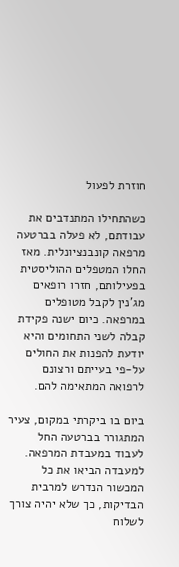חוזרת לפעול

כשהתחילו המתנדבים את עבודתם, לא פעלה בברטעה מרפאה קונבנציונלית. מאז החלו המטפלים ההוליסטית בפעילותם, חזרו רופאים מג'נין לקבל מטופלים במרפאה. כיום ישנה פקידת קבלה לשני התחומים והיא יודעת להפנות את החולים על-פי בעייתם ורצונם לרפואה המתאימה להם.

ביום בו ביקרתי במקום, צעיר המתגורר בברטעה החל לעבוד במעבדת המרפאה. למעבדה הביאו את כל המכשור הנדרש למרבית הבדיקות, כך שלא יהיה צורך לשלוח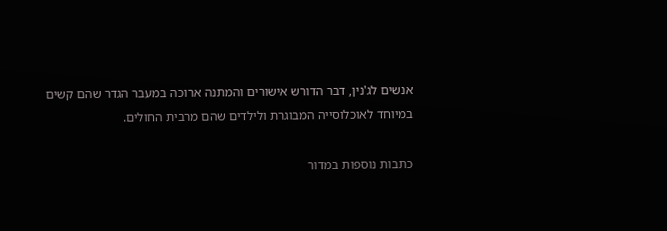אנשים לג'נין, דבר הדורש אישורים והמתנה ארוכה במעבר הגדר שהם קשים במיוחד לאוכלוסייה המבוגרת ולילדים שהם מרבית החולים.

כתבות נוספות במדור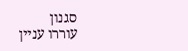סגנון
עוררו עניין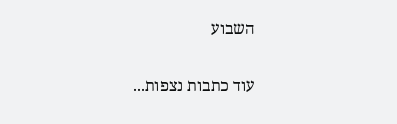השבוע

עוד כתבות נצפות...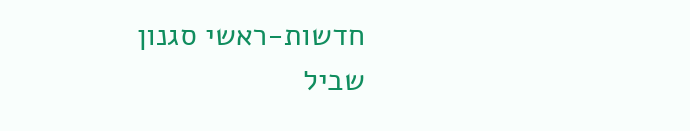חדשות-ראשי סגנון שביל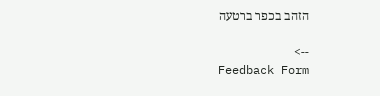הזהב בכפר ברטעה

-->
Feedback Form